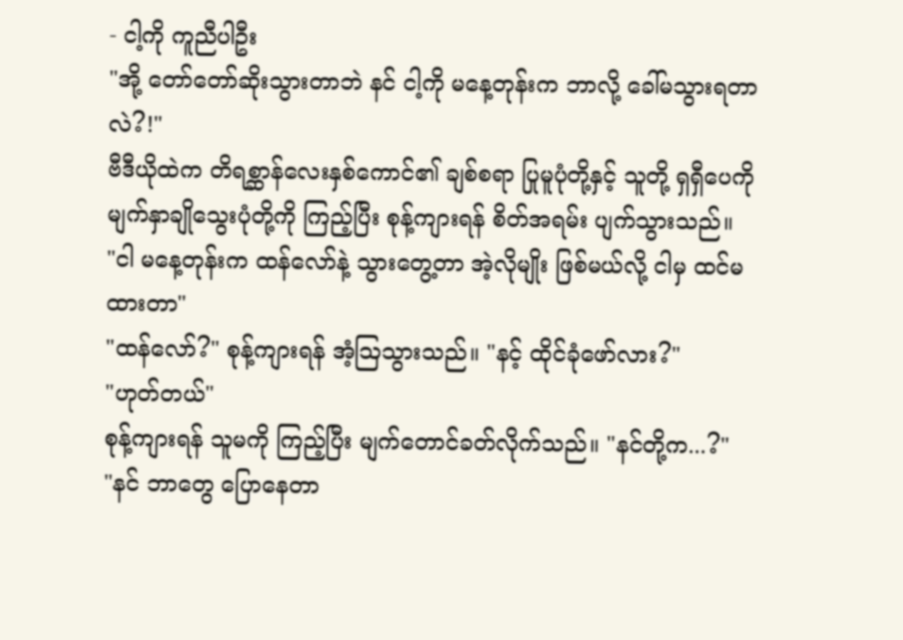- ငါ့ကို ကူညီပါဦး
"အို့ တော်တော်ဆိုးသွားတာဘဲ နင် ငါ့ကို မနေ့တုန်းက ဘာလို့ ခေါ်မသွားရတာလဲ?!"
ဗီဒီယိုထဲက တိရစ္ဆာန်လေးနှစ်ကောင်၏ ချစ်စရာ ပြုမူပုံတို့နှင့် သူတို့ ရှရှီပေကို မျက်နှာချိုသွေးပုံတို့ကို ကြည့်ပြီး စုန့်ကျားရန် စိတ်အရမ်း ပျက်သွားသည်။
"ငါ မနေ့တုန်းက ထန်လော်နဲ့ သွားတွေ့တာ အဲ့လိုမျိုး ဖြစ်မယ်လို့ ငါမှ ထင်မထားတာ"
"ထန်လော်?" စုန့်ကျားရန် အံ့ဩသွားသည်။ "နင့် ထိုင်ခုံဖော်လား?"
"ဟုတ်တယ်"
စုန့်ကျားရန် သူမကို ကြည့်ပြီး မျက်တောင်ခတ်လိုက်သည်။ "နင်တို့က...?"
"နင် ဘာတွေ ပြောနေတာ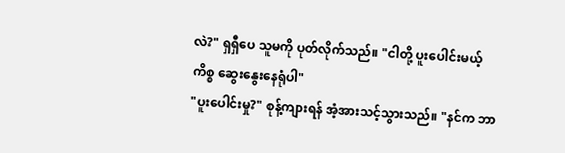လဲ?" ရှရှီပေ သူမကို ပုတ်လိုက်သည်။ "ငါတို့ ပူးပေါင်းမယ့်ကိစ္စ ဆွေးနွေးနေရုံပါ"
"ပူးပေါင်းမှု?" စုန့်ကျားရန် အံ့အားသင့်သွားသည်။ "နင်က ဘာ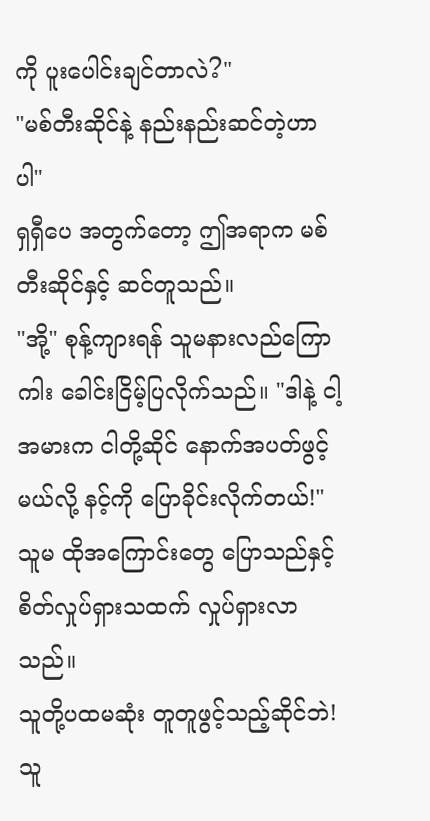ကို ပူးပေါင်းချင်တာလဲ?"
"မစ်တီးဆိုင်နဲ့ နည်းနည်းဆင်တဲ့ဟာပါ"
ရှရှီပေ အတွက်တော့ ဤအရာက မစ်တီးဆိုင်နှင့် ဆင်တူသည်။
"အို့" စုန့်ကျားရန် သူမနားလည်ကြောကါး ခေါင်းငြိမ့်ပြလိုက်သည်။ "ဒါနဲ့ ငါ့ အမားက ငါတို့ဆိုင် နောက်အပတ်ဖွင့်မယ်လို့ နင့်ကို ပြောခိုင်းလိုက်တယ်!"
သူမ ထိုအကြောင်းတွေ ပြောသည်နှင့် စိတ်လှုပ်ရှားသထက် လှုပ်ရှားလာသည်။
သူတို့ပထမဆုံး တူတူဖွင့်သည့်ဆိုင်ဘဲ!
သူ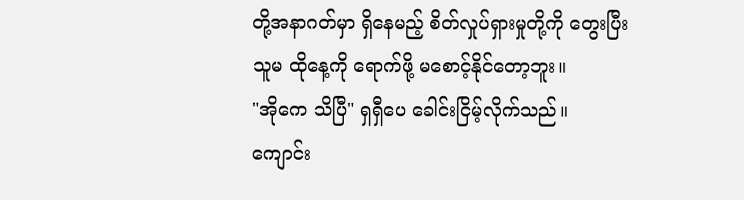တို့အနာဂတ်မှာ ရှိနေမည့် စိတ်လှုပ်ရှားမှုတို့ကို တွေးပြီး သူမ ထိုနေ့ကို ရောက်ဖို့ မစောင့်နိုင်တော့ဘူး။
"အိုကေ သိပြီ" ရှရှီပေ ခေါင်းငြိမ့်လိုက်သည်။
ကျောင်း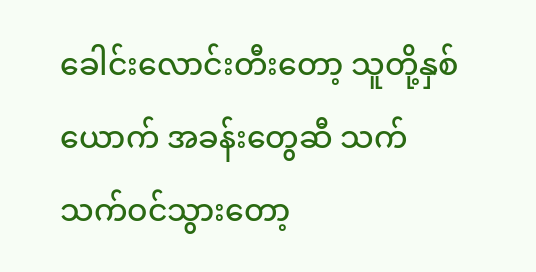ခေါင်းလောင်းတီးတော့ သူတို့နှစ်ယောက် အခန်းတွေဆီ သက်သက်ဝင်သွားတော့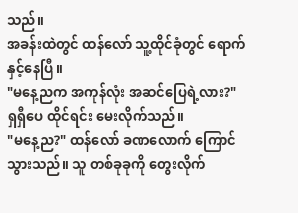သည်။
အခန်းထဲတွင် ထန်လော် သူ့ထိုင်ခုံတွင် ရောက်နှင့်နေပြီ။
"မနေ့ညက အကုန်လုံး အဆင်ပြေရဲ့လား?" ရှရှီပေ ထိုင်ရင်း မေးလိုက်သည်။
"မနေ့ည?" ထန်လော် ခဏလောက် ကြောင်သွားသည်။ သူ တစ်ခုခုကို တွေးလိုက်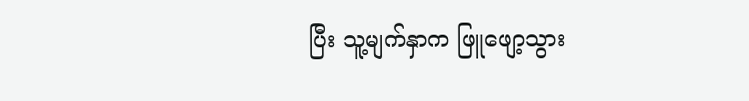ပြီး သူ့မျက်နှာက ဖြူဖျော့သွား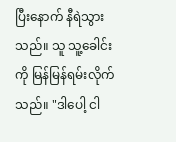ပြီးနောက် နီရဲသွားသည်။ သူ သူ့ခေါင်းကို မြန်မြန်ရမ်းလိုက်သည်။ "ဒါပေါ့ ငါ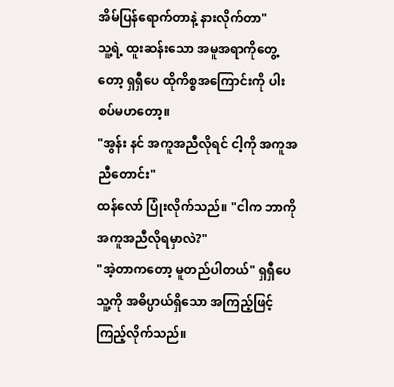အိမ်ပြန်ရောက်တာနဲ့ နားလိုက်တာ"
သူ့ရဲ့ ထူးဆန်းသော အမူအရာကိုတွေ့တော့ ရှရှီပေ ထိုကိစ္စအကြောင်းကို ပါးစပ်မဟတော့။
"အွန်း နင် အကူအညီလိုရင် ငါ့ကို အကူအညီတောင်း"
ထန်လော် ပြုံးလိုက်သည်။ "ငါက ဘာကို အကူအညီလိုရမှာလဲ?"
"အဲ့တာကတော့ မူတည်ပါတယ်" ရှရှီပေ သူ့ကို အဓိပ္ပာယ်ရှိသော အကြည့်ဖြင့် ကြည့်လိုက်သည်။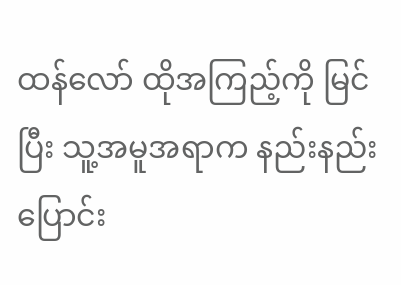ထန်လော် ထိုအကြည့်ကို မြင်ပြီး သူ့အမူအရာက နည်းနည်းပြောင်း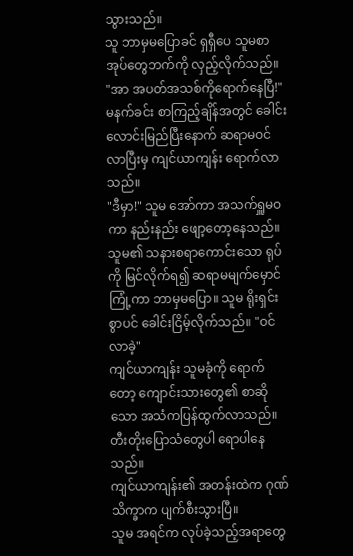သွားသည်။
သူ ဘာမှမပြောခင် ရှရှီပေ သူမစာအုပ်တွေဘက်ကို လှည့်လိုက်သည်။
"အာ အပတ်အသစ်ကိုရောက်နေပြီ!"
မနက်ခင်း စာကြည့်ချိန်အတွင် ခေါင်းလောင်းမြည်ပြီးနောက် ဆရာမဝင်လာပြီးမှ ကျင်ယာကျန်း ရောက်လာသည်။
"ဒီမှာ!" သူမ အော်ကာ အသက်ရှူမဝကာ နည်းနည်း ဖျော့တော့နေသည်။
သူမ၏ သနားစရာကောင်းသော ရုပ်ကို မြင်လိုက်ရ၍ ဆရာမမျက်မှောင်ကြုံ့ကာ ဘာမှမပြော။ သူမ ရိုးရှင်းစွာပင် ခေါင်းငြိမ့်လိုက်သည်။ "ဝင်လာခဲ့"
ကျင်ယာကျန်း သူမခုံကို ရောက်တော့ ကျောင်းသားတွေ၏ စာဆိုသော အသံကပြန်ထွက်လာသည်။
တီးတိုးပြောသံတွေပါ ရောပါနေသည်။
ကျင်ယာကျန်း၏ အတန်းထဲက ဂုဏ်သိက္ခာက ပျက်စီးသွားပြီ။
သူမ အရင်က လုပ်ခဲ့သည့်အရာတွေ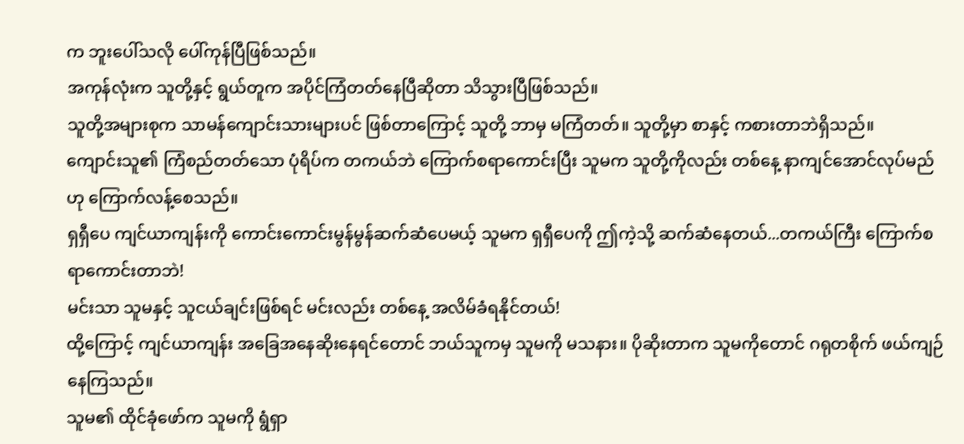က ဘူးပေါ်သလို ပေါ်ကုန်ပြီဖြစ်သည်။
အကုန်လုံးက သူတို့နှင့် ရွယ်တူက အပိုင်ကြံတတ်နေပြီဆိုတာ သိသွားပြီဖြစ်သည်။
သူတို့အများစုက သာမန်ကျောင်းသားများပင် ဖြစ်တာကြောင့် သူတို့ ဘာမှ မကြံတတ်။ သူတို့မှာ စာနှင့် ကစားတာဘဲရှိသည်။
ကျောင်းသူ၏ ကြံစည်တတ်သော ပုံရိပ်က တကယ်ဘဲ ကြောက်စရာကောင်းပြီး သူမက သူတို့ကိုလည်း တစ်နေ့ နာကျင်အောင်လုပ်မည်ဟု ကြောက်လန့်စေသည်။
ရှရှီပေ ကျင်ယာကျန်းကို ကောင်းကောင်းမွန်မွန်ဆက်ဆံပေမယ့် သူမက ရှရှီပေကို ဤကဲ့သို့ ဆက်ဆံနေတယ်...တကယ်ကြီး ကြောက်စရာကောင်းတာဘဲ!
မင်းသာ သူမနှင့် သူငယ်ချင်းဖြစ်ရင် မင်းလည်း တစ်နေ့ အလိမ်ခံရနိုင်တယ်!
ထို့ကြောင့် ကျင်ယာကျန်း အခြေအနေဆိုးနေရင်တောင် ဘယ်သူကမှ သူမကို မသနား။ ပိုဆိုးတာက သူမကိုတောင် ဂရုတစိုက် ဖယ်ကျဉ်နေကြသည်။
သူမ၏ ထိုင်ခုံဖော်က သူမကို ရွံရှာ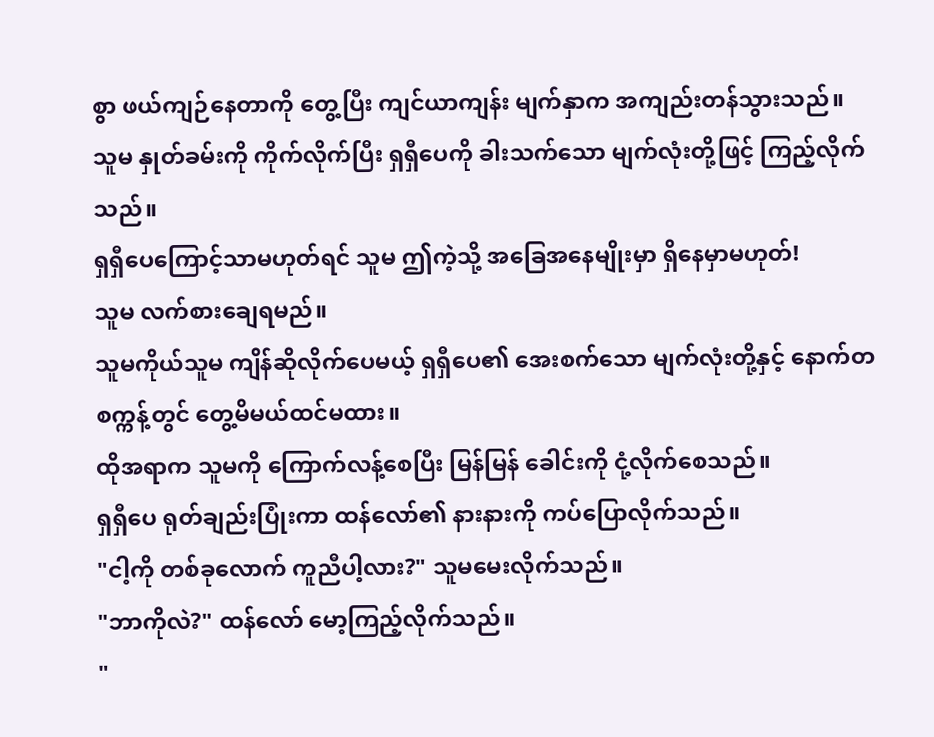စွာ ဖယ်ကျဉ်နေတာကို တွေ့ပြီး ကျင်ယာကျန်း မျက်နှာက အကျည်းတန်သွားသည်။
သူမ နှုတ်ခမ်းကို ကိုက်လိုက်ပြီး ရှရှီပေကို ခါးသက်သော မျက်လုံးတို့ဖြင့် ကြည့်လိုက်သည်။
ရှရှီပေကြောင့်သာမဟုတ်ရင် သူမ ဤကဲ့သို့ အခြေအနေမျိုးမှာ ရှိနေမှာမဟုတ်!
သူမ လက်စားချေရမည်။
သူမကိုယ်သူမ ကျိန်ဆိုလိုက်ပေမယ့် ရှရှီပေ၏ အေးစက်သော မျက်လုံးတို့နှင့် နောက်တစက္ကန့်တွင် တွေ့မိမယ်ထင်မထား။
ထိုအရာက သူမကို ကြောက်လန့်စေပြီး မြန်မြန် ခေါင်းကို ငုံ့လိုက်စေသည်။
ရှရှီပေ ရုတ်ချည်းပြုံးကာ ထန်လော်၏ နားနားကို ကပ်ပြောလိုက်သည်။
"ငါ့ကို တစ်ခုလောက် ကူညီပါ့လား?" သူမမေးလိုက်သည်။
"ဘာကိုလဲ?" ထန်လော် မော့ကြည့်လိုက်သည်။
"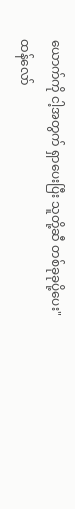ယောက်ကို ငါ့အတွက် ရှာပေးပြီး သူတို့ဆီ တစ်ခုခုပို့ပေး"
ထန်လော်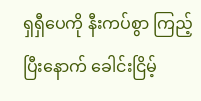ရှရှီပေကို နီးကပ်စွာ ကြည့်ပြီးနောက် ခေါင်းငြိမ့်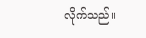လိုက်သည်။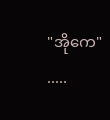"အိုကေ"
.....